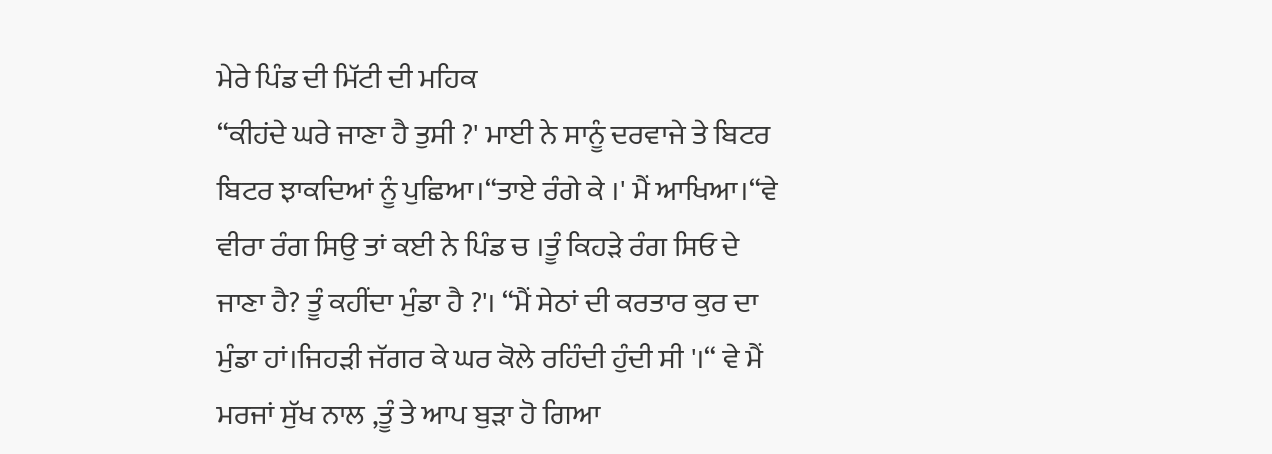ਮੇਰੇ ਪਿੰਡ ਦੀ ਮਿੱਟੀ ਦੀ ਮਹਿਕ
“ਕੀਹਂਦੇ ਘਰੇ ਜਾਣਾ ਹੈ ਤੁਸੀ ?' ਮਾਈ ਨੇ ਸਾਨੂੰ ਦਰਵਾਜੇ ਤੇ ਬਿਟਰ ਬਿਟਰ ਝਾਕਦਿਆਂ ਨੂੰ ਪੁਛਿਆ।“ਤਾਏ ਰੰਗੇ ਕੇ ।' ਮੈਂ ਆਖਿਆ।“ਵੇ ਵੀਰਾ ਰੰਗ ਸਿਉ ਤਾਂ ਕਈ ਨੇ ਪਿੰਡ ਚ ।ਤੂੰ ਕਿਹੜੇ ਰੰਗ ਸਿਓ ਦੇ ਜਾਣਾ ਹੈ? ਤੂੰ ਕਹੀਂਦਾ ਮੁੰਡਾ ਹੈ ?'। “ਮੈਂ ਸੇਠਾਂ ਦੀ ਕਰਤਾਰ ਕੁਰ ਦਾ ਮੁੰਡਾ ਹਾਂ।ਜਿਹੜੀ ਜੱਗਰ ਕੇ ਘਰ ਕੋਲੇ ਰਹਿੰਦੀ ਹੁੰਦੀ ਸੀ '।“ ਵੇ ਮੈਂ ਮਰਜਾਂ ਸੁੱਖ ਨਾਲ ,ਤੂੰ ਤੇ ਆਪ ਬੁੜਾ ਹੋ ਗਿਆ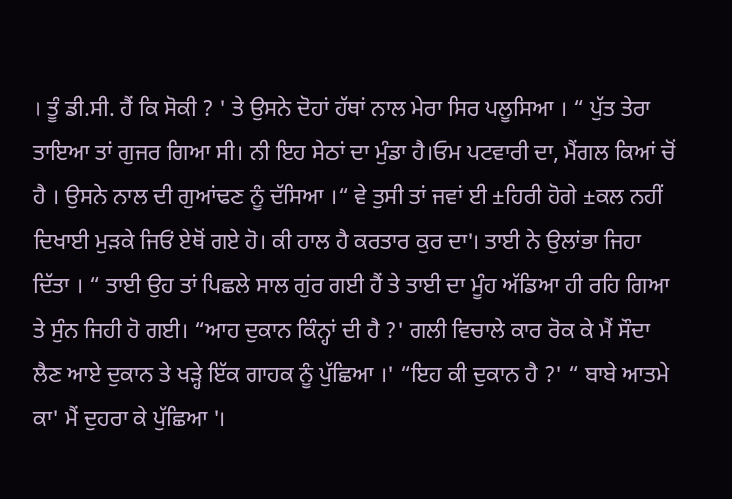। ਤੂੰ ਡੀ.ਸੀ. ਹੈਂ ਕਿ ਸੋਕੀ ? ' ਤੇ ਉਸਨੇ ਦੋਹਾਂ ਹੱਥਾਂ ਨਾਲ ਮੇਰਾ ਸਿਰ ਪਲੂਸਿਆ । “ ਪੁੱਤ ਤੇਰਾ ਤਾਇਆ ਤਾਂ ਗੁਜਰ ਗਿਆ ਸੀ। ਨੀ ਇਹ ਸੇਠਾਂ ਦਾ ਮੁੰਡਾ ਹੈ।ਓਮ ਪਟਵਾਰੀ ਦਾ, ਮੈਂਗਲ ਕਿਆਂ ਚੋਂ ਹੈ । ਉਸਨੇ ਨਾਲ ਦੀ ਗੁਆਂਢਣ ਨੂੰ ਦੱਸਿਆ ।“ ਵੇ ਤੁਸੀ ਤਾਂ ਜਵਾਂ ਈ ±ਹਿਰੀ ਹੋਗੇ ±ਕਲ ਨਹੀਂ ਦਿਖਾਈ ਮੁੜਕੇ ਜਿਓਂ ਏਥੋਂ ਗਏ ਹੋ। ਕੀ ਹਾਲ ਹੈ ਕਰਤਾਰ ਕੁਰ ਦਾ'। ਤਾਈ ਨੇ ਉਲਾਂਭਾ ਜਿਹਾ ਦਿੱਤਾ । “ ਤਾਈ ਉਹ ਤਾਂ ਪਿਛਲੇ ਸਾਲ ਗੁਂਰ ਗਈ ਹੈਂ ਤੇ ਤਾਈ ਦਾ ਮੂੰਹ ਅੱਡਿਆ ਹੀ ਰਹਿ ਗਿਆ ਤੇ ਸੁੰਨ ਜਿਹੀ ਹੋ ਗਈ। “ਆਹ ਦੁਕਾਨ ਕਿੰਨ੍ਹਾਂ ਦੀ ਹੈ ?' ਗਲੀ ਵਿਚਾਲੇ ਕਾਰ ਰੋਕ ਕੇ ਮੈਂ ਸੌਦਾ ਲੈਣ ਆਏ ਦੁਕਾਨ ਤੇ ਖੜ੍ਹੇ ਇੱਕ ਗਾਹਕ ਨੂੰ ਪੁੱਛਿਆ ।' “ਇਹ ਕੀ ਦੁਕਾਨ ਹੈ ?' “ ਬਾਬੇ ਆਤਮੇ ਕਾ' ਮੈਂ ਦੁਹਰਾ ਕੇ ਪੁੱਛਿਆ '।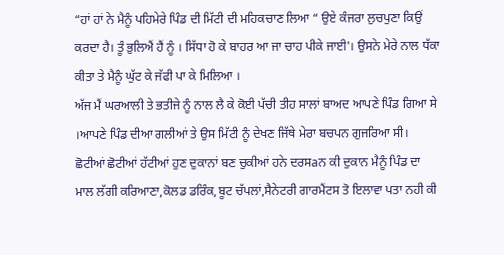“ਹਾਂ ਹਾਂ ਨੇ ਮੈਨੂੰ ਪਹਿਮੇਰੇ ਪਿੰਡ ਦੀ ਮਿੱਟੀ ਦੀ ਮਹਿਕਚਾਣ ਲਿਆ “ ਉਏ ਕੰਜਰਾ ਲੁਚਪੁਣਾ ਕਿਉਂ ਕਰਦਾ ਹੈ। ਤੂੰ ਭੁਲਿਐਂ ਹੈਂ ਨੂੰ । ਸਿੱਧਾ ਹੋ ਕੇ ਬਾਹਰ ਆ ਜਾ ਚਾਹ ਪੀਕੇ ਜਾਈ'। ਉਸਨੇ ਮੇਰੇ ਨਾਲ ਧੱਕਾ ਕੀਤਾ ਤੇ ਮੈਨੂੰ ਘੁੱਟ ਕੇ ਜੱਫੀ ਪਾ ਕੇ ਮਿਲਿਆ ।
ਅੱਜ ਮੈਂ ਘਰਆਲੀ ਤੇ ਭਤੀਜੇ ਨੂੰ ਨਾਲ ਲੈ ਕੇ ਕੋਈ ਪੱਚੀ ਤੀਹ ਸਾਲਾਂ ਬਾਅਦ ਆਪਣੇ ਪਿੰਡ ਗਿਆ ਸੇ ।ਆਪਣੇ ਪਿੰਡ ਦੀਆ ਗਲੀਆਂ ਤੇ ਉਸ ਮਿੱਟੀ ਨੂੰ ਦੇਖਣ ਜਿੱਥੇ ਮੇਰਾ ਬਚਪਨ ਗੁਜਰਿਆ ਸੀ। ਛੋਟੀਆਂ ਛੋਟੀਆਂ ਹੱਟੀਆਂ ਹੁਣ ਦੁਕਾਨਾਂ ਬਣ ਚੁਕੀਆਂ ਹਨੇ ਦਰਸaਨ ਕੀ ਦੁਕਾਨ ਮੈਨੂੰ ਪਿੰਡ ਦਾ ਮਾਲ ਲੱਗੀ ਕਰਿਆਣਾ,ਕੋਲਡ ਡਰਿੰਕ,ਬੂਟ ਚੱਪਲਾਂ,ਸੈਨੇਟਰੀ ਗਾਰਮੈਂਟਸ ਤੋ ਇਲਾਵਾ ਪਤਾ ਨਹੀ ਕੀ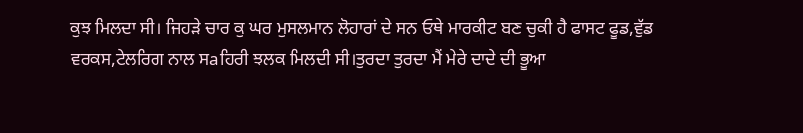ਕੁਝ ਮਿਲਦਾ ਸੀ। ਜਿਹੜੇ ਚਾਰ ਕੁ ਘਰ ਮੁਸਲਮਾਨ ਲੋਹਾਰਾਂ ਦੇ ਸਨ ਓਥੇ ਮਾਰਕੀਟ ਬਣ ਚੁਕੀ ਹੈ ਫਾਸਟ ਫੂਡ,ਵੁੱਡ ਵਰਕਸ,ਟੇਲਰਿਗ ਨਾਲ ਸaਹਿਰੀ ਝਲਕ ਮਿਲਦੀ ਸੀ।ਤੁਰਦਾ ਤੁਰਦਾ ਮੈਂ ਮੇਰੇ ਦਾਦੇ ਦੀ ਭੂਆ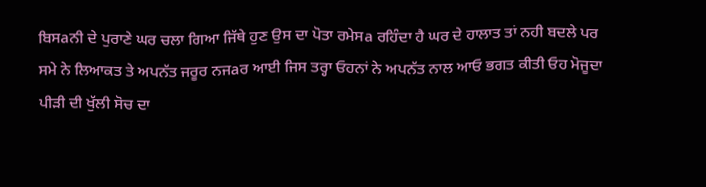ਬਿਸaਨੀ ਦੇ ਪੁਰਾਣੇ ਘਰ ਚਲਾ ਗਿਆ ਜਿੱਥੇ ਹੁਣ ਉਸ ਦਾ ਪੋਤਾ ਰਮੇਸa ਰਹਿੰਦਾ ਹੈ ਘਰ ਦੇ ਹਾਲਾਤ ਤਾਂ ਨਹੀ ਬਦਲੇ ਪਰ ਸਮੇ ਨੇ ਲਿਆਕਤ ਤੇ ਅਪਨੱਤ ਜਰੂਰ ਨਜaਰ ਆਈ ਜਿਸ ਤਰ੍ਹਾ ਓਹਨਾਂ ਨੇ ਅਪਨੱਤ ਨਾਲ ਆਓ ਭਗਤ ਕੀਤੀ ਓਹ ਮੋਜੂਦਾ ਪੀੜੀ ਦੀ ਖੁੱਲੀ ਸੋਚ ਦਾ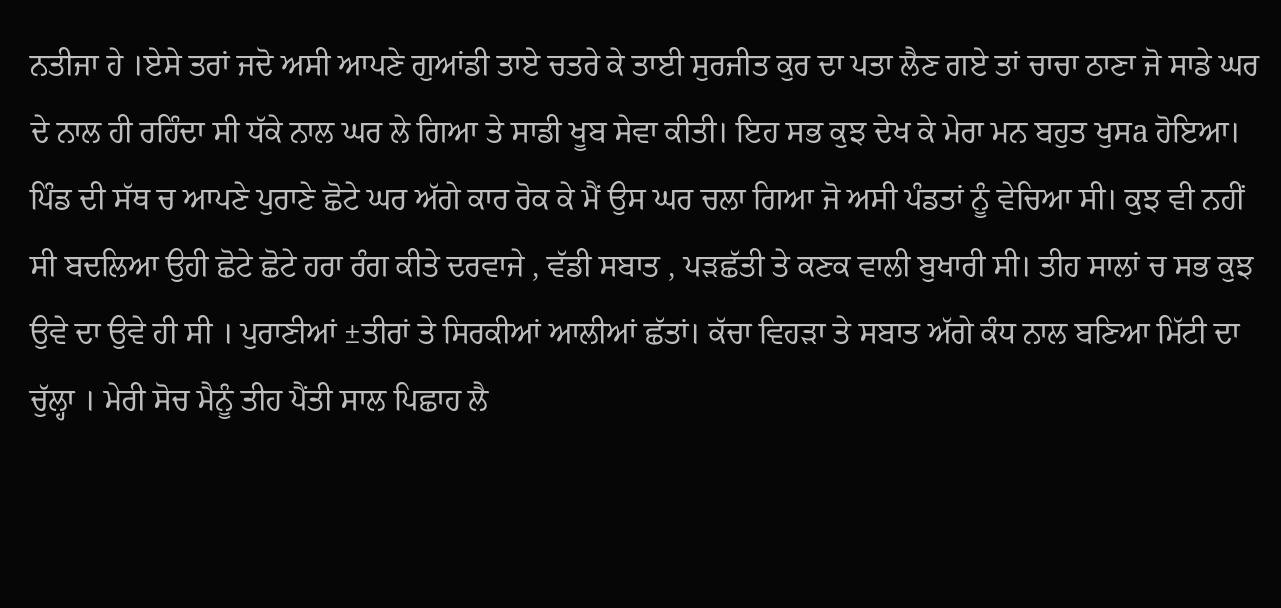ਨਤੀਜਾ ਹੇ ।ਏਸੇ ਤਰਾਂ ਜਦੋ ਅਸੀ ਆਪਣੇ ਗੁਆਂਡੀ ਤਾਏ ਚਤਰੇ ਕੇ ਤਾਈ ਸੁਰਜੀਤ ਕੁਰ ਦਾ ਪਤਾ ਲੈਣ ਗਏ ਤਾਂ ਚਾਚਾ ਠਾਣਾ ਜੋ ਸਾਡੇ ਘਰ ਦੇ ਨਾਲ ਹੀ ਰਹਿੰਦਾ ਸੀ ਧੱਕੇ ਨਾਲ ਘਰ ਲੇ ਗਿਆ ਤੇ ਸਾਡੀ ਖੂਬ ਸੇਵਾ ਕੀਤੀ। ਇਹ ਸਭ ਕੁਝ ਦੇਖ ਕੇ ਮੇਰਾ ਮਨ ਬਹੁਤ ਖੁਸa ਹੋਇਆ।
ਪਿੰਡ ਦੀ ਸੱਥ ਚ ਆਪਣੇ ਪੁਰਾਣੇ ਛੋਟੇ ਘਰ ਅੱਗੇ ਕਾਰ ਰੋਕ ਕੇ ਮੈਂ ਉਸ ਘਰ ਚਲਾ ਗਿਆ ਜੋ ਅਸੀ ਪੰਡਤਾਂ ਨੂੰ ਵੇਚਿਆ ਸੀ। ਕੁਝ ਵੀ ਨਹੀਂ ਸੀ ਬਦਲਿਆ ਉਹੀ ਛੋਟੇ ਛੋਟੇ ਹਰਾ ਰੰਗ ਕੀਤੇ ਦਰਵਾਜੇ , ਵੱਡੀ ਸਬਾਤ , ਪੜਛੱਤੀ ਤੇ ਕਣਕ ਵਾਲੀ ਬੁਖਾਰੀ ਸੀ। ਤੀਹ ਸਾਲਾਂ ਚ ਸਭ ਕੁਝ ਉਵੇ ਦਾ ਉਵੇ ਹੀ ਸੀ । ਪੁਰਾਣੀਆਂ ±ਤੀਰਾਂ ਤੇ ਸਿਰਕੀਆਂ ਆਲੀਆਂ ਛੱਤਾਂ। ਕੱਚਾ ਵਿਹੜਾ ਤੇ ਸਬਾਤ ਅੱਗੇ ਕੰਧ ਨਾਲ ਬਣਿਆ ਮਿੱਟੀ ਦਾ ਚੁੱਲ੍ਹਾ । ਮੇਰੀ ਸੋਚ ਮੈਨੂੰ ਤੀਹ ਪੈਂਤੀ ਸਾਲ ਪਿਛਾਹ ਲੈ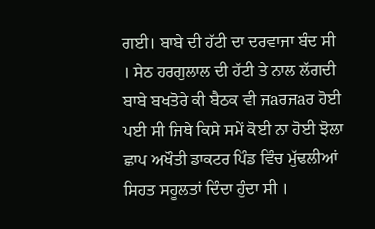ਗਈ। ਬਾਬੇ ਦੀ ਹੱਟੀ ਦਾ ਦਰਵਾਜਾ ਬੰਦ ਸੀ । ਸੇਠ ਹਰਗੁਲਾਲ ਦੀ ਹੱਟੀ ਤੇ ਨਾਲ ਲੱਗਦੀ ਬਾਬੇ ਬਖਤੋਰੇ ਕੀ ਬੈਠਕ ਵੀ ਜaਰਜaਰ ਹੋਈ ਪਈ ਸੀ ਜਿਥੇ ਕਿਸੇ ਸਮੇਂ ਕੋਈ ਨਾ ਹੋਈ ਝੋਲਾ ਛਾਪ ਅਖੌਤੀ ਡਾਕਟਰ ਪਿੰਡ ਵਿੰਚ ਮੁੱਢਲੀਆਂ ਸਿਹਤ ਸਹੂਲਤਾਂ ਦਿੰਦਾ ਹੁੰਦਾ ਸੀ ।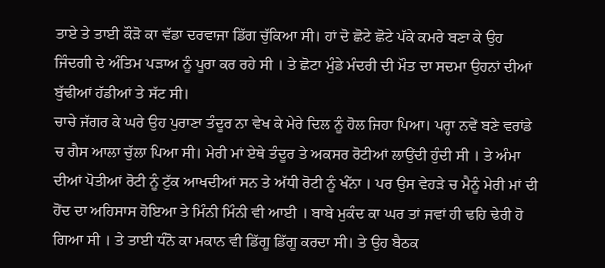ਤਾਏ ਤੇ ਤਾਈ ਕੌੜੋ ਕਾ ਵੱਡਾ ਦਰਵਾਜਾ ਡਿੱਗ ਚੁੱਕਿਆ ਸੀ। ਹਾਂ ਦੋ ਛੋਟੇ ਛੋਟੇ ਪੱਕੇ ਕਮਰੇ ਬਣਾ ਕੇ ਉਹ ਜਿੰਦਗੀ ਦੇ ਅੰਤਿਮ ਪੜਾਅ ਨੂੰ ਪੂਰਾ ਕਰ ਰਹੇ ਸੀ । ਤੇ ਛੋਟਾ ਮੁੰਡੇ ਮੰਦਰੀ ਦੀ ਮੌਤ ਦਾ ਸਦਮਾ ਉਹਨਾਂ ਦੀਆਂ ਬੁੱਢੀਆਂ ਹੱਡੀਆਂ ਤੇ ਸੱਟ ਸੀ।
ਚਾਚੇ ਜੱਗਰ ਕੇ ਘਰੇ ਉਹ ਪੁਰਾਣਾ ਤੰਦੂਰ ਨਾ ਵੇਖ ਕੇ ਮੇਰੇ ਦਿਲ ਨੂੰ ਹੋਲ ਜਿਹਾ ਪਿਆ। ਪਰ੍ਹਾ ਨਵੇਂ ਬਣੇ ਵਰਾਂਡੇ ਚ ਗੈਸ ਆਲਾ ਚੁੱਲਾ ਪਿਆ ਸੀ। ਮੇਰੀ ਮਾਂ ਏਥੇ ਤੰਦੂਰ ਤੇ ਅਕਸਰ ਰੋਟੀਆਂ ਲਾਉਂਦੀ ਹੁੰਦੀ ਸੀ । ਤੇ ਅੰਮਾ ਦੀਆਂ ਪੋਤੀਆਂ ਰੋਟੀ ਨੂੰ ਟੁੱਕ ਆਖਦੀਆਂ ਸਨ ਤੇ ਅੱਧੀ ਰੋਟੀ ਨੂੰ ਖੰੱਨਾ । ਪਰ ਉਸ ਵੇਹੜੇ ਚ ਮੈਨੂੰ ਮੇਰੀ ਮਾਂ ਦੀ ਹੋਂਦ ਦਾ ਅਹਿਸਾਸ ਹੋਇਆ ਤੇ ਮਿੰਨੀ ਮਿੰਨੀ ਵੀ ਆਈ । ਬਾਬੇ ਮੁਕੰਦ ਕਾ ਘਰ ਤਾਂ ਜਵਾਂ ਹੀ ਢਹਿ ਢੇਰੀ ਹੋ ਗਿਆ ਸੀ । ਤੇ ਤਾਈ ਧੰਨੋ ਕਾ ਮਕਾਨ ਵੀ ਡਿੱਗੂ ਡਿੱਗੂ ਕਰਦਾ ਸੀ। ਤੇ ਉਹ ਬੈਠਕ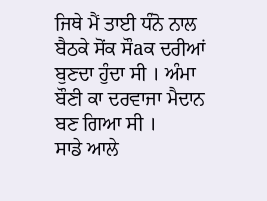ਜਿਥੇ ਮੈਂ ਤਾਈ ਧੰਨੋ ਨਾਲ ਬੈਠਕੇ ਸੋਂਕ ਸੌaਕ ਦਰੀਆਂ ਬੁਣਦਾ ਹੁੰਦਾ ਸੀ । ਅੰਮਾ ਬੌਣੀ ਕਾ ਦਰਵਾਜਾ ਮੈਦਾਨ ਬਣ ਗਿਆ ਸੀ ।
ਸਾਡੇ ਆਲੇ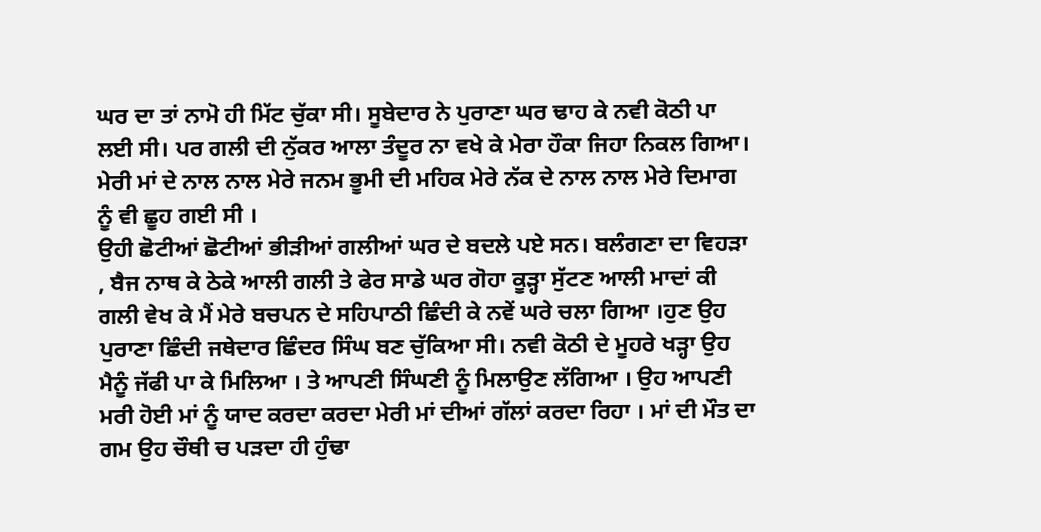ਘਰ ਦਾ ਤਾਂ ਨਾਮੋ ਹੀ ਮਿੱਟ ਚੁੱਕਾ ਸੀ। ਸੂਬੇਦਾਰ ਨੇ ਪੁਰਾਣਾ ਘਰ ਢਾਹ ਕੇ ਨਵੀ ਕੋਠੀ ਪਾ ਲਈ ਸੀ। ਪਰ ਗਲੀ ਦੀ ਨੁੱਕਰ ਆਲਾ ਤੰਦੂਰ ਨਾ ਵਖੇ ਕੇ ਮੇਰਾ ਹੌਕਾ ਜਿਹਾ ਨਿਕਲ ਗਿਆ। ਮੇਰੀ ਮਾਂ ਦੇ ਨਾਲ ਨਾਲ ਮੇਰੇ ਜਨਮ ਭੂਮੀ ਦੀ ਮਹਿਕ ਮੇਰੇ ਨੱਕ ਦੇ ਨਾਲ ਨਾਲ ਮੇਰੇ ਦਿਮਾਗ ਨੂੰ ਵੀ ਛੂਹ ਗਈ ਸੀ ।
ਉਹੀ ਛੋਟੀਆਂ ਛੋਟੀਆਂ ਭੀੜੀਆਂ ਗਲੀਆਂ ਘਰ ਦੇ ਬਦਲੇ ਪਏ ਸਨ। ਬਲੰਗਣਾ ਦਾ ਵਿਹੜਾ , ਬੈਜ ਨਾਥ ਕੇ ਠੇਕੇ ਆਲੀ ਗਲੀ ਤੇ ਫੇਰ ਸਾਡੇ ਘਰ ਗੋਹਾ ਕੂੜ੍ਹਾ ਸੁੱਟਣ ਆਲੀ ਮਾਦਾਂ ਕੀ ਗਲੀ ਵੇਖ ਕੇ ਮੈਂ ਮੇਰੇ ਬਚਪਨ ਦੇ ਸਹਿਪਾਠੀ ਛਿੰਦੀ ਕੇ ਨਵੇਂ ਘਰੇ ਚਲਾ ਗਿਆ ।ਹੁਣ ਉਹ ਪੁਰਾਣਾ ਛਿੰਦੀ ਜਥੇਦਾਰ ਛਿੰਦਰ ਸਿੰਘ ਬਣ ਚੁੱਕਿਆ ਸੀ। ਨਵੀ ਕੋਠੀ ਦੇ ਮੂਹਰੇ ਖੜ੍ਹਾ ਉਹ ਮੈਨੂੰ ਜੱਫੀ ਪਾ ਕੇ ਮਿਲਿਆ । ਤੇ ਆਪਣੀ ਸਿੰਘਣੀ ਨੂੰ ਮਿਲਾਉਣ ਲੱਗਿਆ । ਉਹ ਆਪਣੀ ਮਰੀ ਹੋਈ ਮਾਂ ਨੂੰ ਯਾਦ ਕਰਦਾ ਕਰਦਾ ਮੇਰੀ ਮਾਂ ਦੀਆਂ ਗੱਲਾਂ ਕਰਦਾ ਰਿਹਾ । ਮਾਂ ਦੀ ਮੌਤ ਦਾ ਗਮ ਉਹ ਚੌਥੀ ਚ ਪੜਦਾ ਹੀ ਹੁੰਢਾ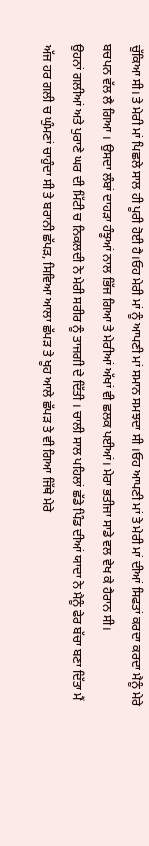ਚੁੱਕਿਆ ਸੀ। ਤੇ ਮੇਰੀ ਮਾਂ ਪਿਛਲੇ ਸਾਲ ਹੀ ਪੂਰੀ ਹੋਈ ਹੈ।ਓਹ ਮੇਰੀ ਮਾਂ ਨੂੰ ਆਪਣੀ ਮਾਂ ਸਮਾਨ ਸਮਝਦਾ ਸੀ ।ਓਹ ਆਪਣੀ ਮਾਂ ਤੇ ਮੇਰੀ ਮਾਂ ਦੀਆਂ ਸਿਫਤਾਂ ਕਰਦਾ ਕਰਦਾ ਮੈਨੂੰ ਮੇਰੇ ਬਚਪਨ ਵੱਲ ਲੈ ਗਿਆ । ਉਸਦਾ ਲੰਬਾਂ ਦਾਹੜਾ ਹੰਝੂਆਂ ਨਾਲ ਭਿੱਜ ਗਿਆ ਤੇ ਮੇਰੀਆਂ ਅੱਖਾਂ ਵੀ ਛਲਕ ਪਈਆਂ। ਮੇਰਾ ਭਤੀਜਾ ਸਾਡੇ ਵਲ ਵੇਖ ਕੇ ਹੈਰਾਨ ਸੀ।
ਉਹਨਾਂ ਗਲੀਆਂ ਅਤੇ ਪੁਰਾਣੇ ਘਰ ਦੀ ਮਿੱਟੀ ਚ ਨਿਕਲਦੀ ਨੇ ਮੇਰੀ ਸਰੀਰ ਨੂੰ ਤਾਜਗੀ ਦੇ ਦਿੱਤੀ । ਚਾਲੀ ਸਾਲ ਪਹਿਲਾਂ ਛੱਡੇ ਪਿੰਡ ਦੀਆਂ ਯਾਦਾ ਨੇ ਮੈਨੂੰ ਫੇਰ ਬੱਚਾ ਬਣਾ ਦਿੱਤਾ ਮੈਂ ਅੱਜ ਹਰ ਗਲੀ ਚ ਘੁੰਮਣਾਂ ਚਾਹੁੰਦਾ ਸੀ ਤੇ ਬਰਾਨੀ ਛੱਪੜ, ਸਿਵਿਆ ਆਲਾ ਛੱਪੜ ਤੇ ਖੂਹ ਆਲੇ ਛੱਪੜ ਤੇ ਵੀ ਗਿਆ ਜਿੱਥੇ ਮੇਰੇ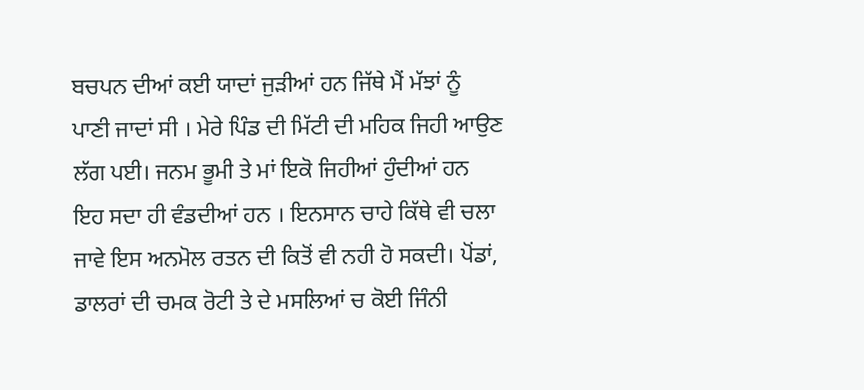ਬਚਪਨ ਦੀਆਂ ਕਈ ਯਾਦਾਂ ਜੁੜੀਆਂ ਹਨ ਜਿੱਥੇ ਮੈਂ ਮੱਝਾਂ ਨੂੰ ਪਾਣੀ ਜਾਦਾਂ ਸੀ । ਮੇਰੇ ਪਿੰਡ ਦੀ ਮਿੱਟੀ ਦੀ ਮਹਿਕ ਜਿਹੀ ਆਉਣ ਲੱਗ ਪਈ। ਜਨਮ ਭੂਮੀ ਤੇ ਮਾਂ ਇਕੋ ਜਿਹੀਆਂ ਹੁੰਦੀਆਂ ਹਨ ਇਹ ਸਦਾ ਹੀ ਵੰਡਦੀਆਂ ਹਨ । ਇਨਸਾਨ ਚਾਹੇ ਕਿੱਥੇ ਵੀ ਚਲਾ ਜਾਵੇ ਇਸ ਅਨਮੋਲ ਰਤਨ ਦੀ ਕਿਤੋਂ ਵੀ ਨਹੀ ਹੋ ਸਕਦੀ। ਪੋਂਡਾਂ, ਡਾਲਰਾਂ ਦੀ ਚਮਕ ਰੋਟੀ ਤੇ ਦੇ ਮਸਲਿਆਂ ਚ ਕੋਈ ਜਿੰਨੀ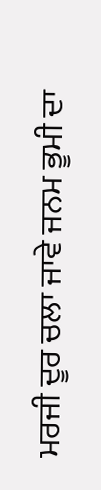ਮਰਜੀ ਦੂਰ ਚਲਾ ਜਾਵੇ ਜਨਮ ਭੂਮੀ ਦਾ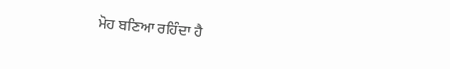ਮੋਹ ਬਣਿਆ ਰਹਿੰਦਾ ਹੈ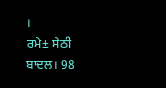।
ਰਮੇ± ਸੇਠੀ ਬਾਦਲ। 98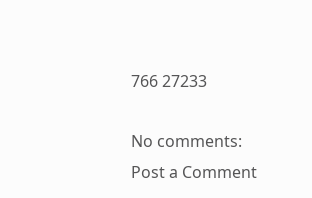766 27233

No comments:
Post a Comment